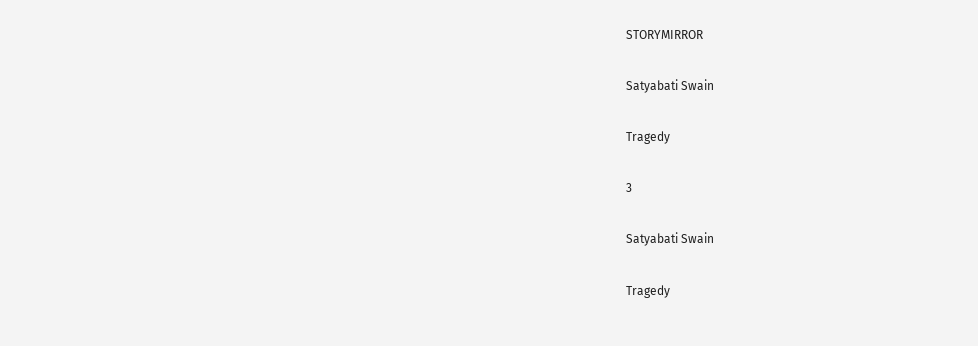STORYMIRROR

Satyabati Swain

Tragedy

3

Satyabati Swain

Tragedy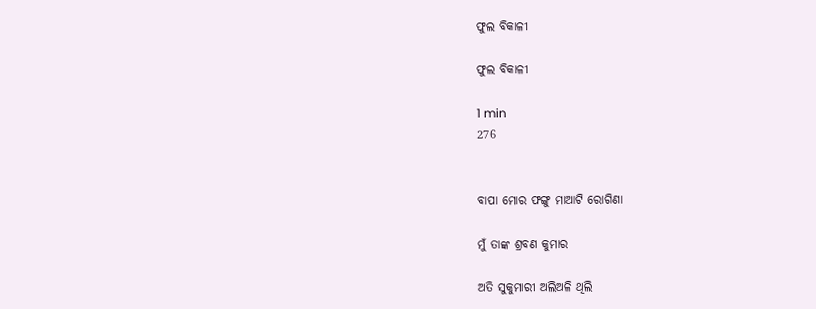ଫୁଲ ବିକାଳୀ

ଫୁଲ ବିକାଳୀ

1 min
276


ବାପା ମୋର ଫଙ୍ଗୁ ମାଆଟି ରୋଗିଣା

ମୁଁ ତାଙ୍କ ଶ୍ରବଣ କୁମାର

ଅତି ସୁକୁମାରୀ ଅଲିଅଳି ଥିଲି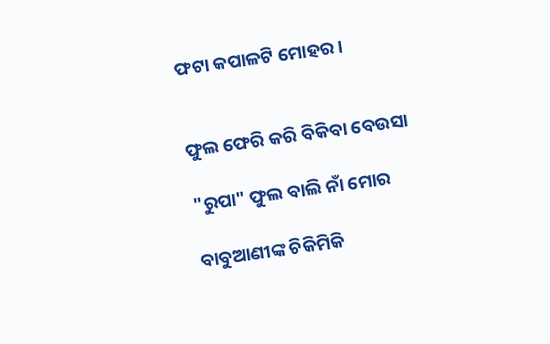ଫଟା କପାଳଟି ମୋହର।


ଫୁଲ ଫେରି କରି ବିକିବା ବେଉସା

"ରୁପା" ଫୁଲ ବାଲି ନାଁ ମୋର

ବାବୁଆଣୀଙ୍କ ଚିକିମିକି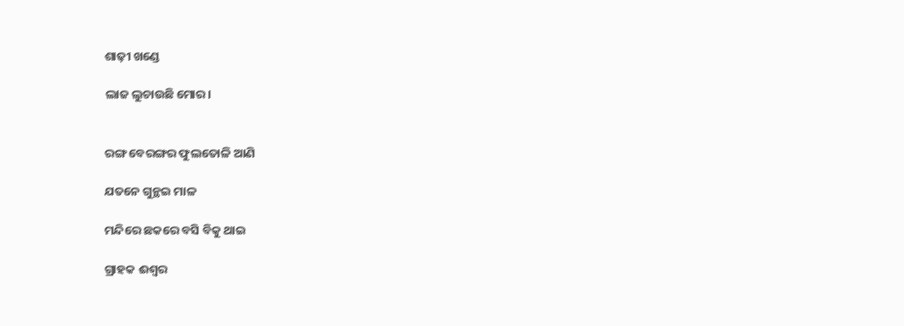ଶାଢ଼ୀ ଖଣ୍ଡେ

ଲାଜ ଲୁଚାଉଛି ମୋର।


ରଙ୍ଗ ବେରଙ୍ଗର ଫୁଲତୋଳି ଆଣି

ଯତନେ ଗୁନ୍ଥଇ ମାଳ

ମନ୍ଦିରେ ଛକରେ ବସି ବିକୁ ଥାଇ

ଗ୍ରାହକ ଈଶ୍ୱର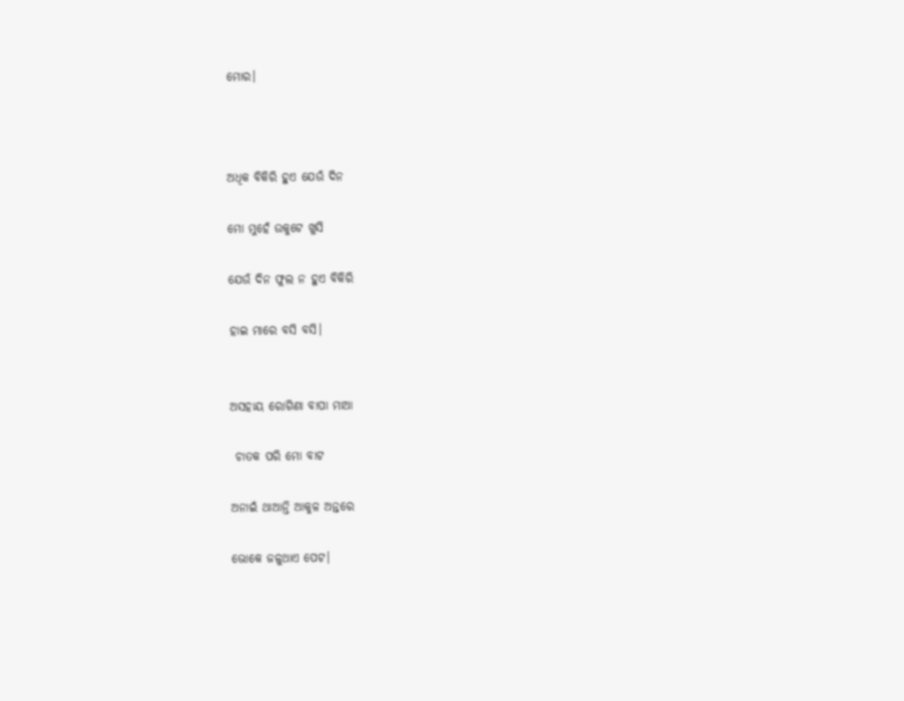ମୋର।



ଅଧିକ ବିକିରି ହୁଏ ଯେଉଁ ଦିନ

ମୋ ମୁହେଁ ଉକୁଟେ ଖୁସି

ଯେଉଁ ଦିନ ଫୁଲ ନ ହୁଏ ବିକିରି

ହାଇ ମାରେ ବସି ବସି।


ଅସହାୟ ରୋଗିଣା ବାପା ମାଆ

 ଚାତକ ପରି ମୋ ବାଟ

ଅନାଇଁ ଥାଆନ୍ତି ଆକୁଳ ଅନ୍ତରେ

ଭୋକେ ଜଳୁଥାଏ ପେଟ।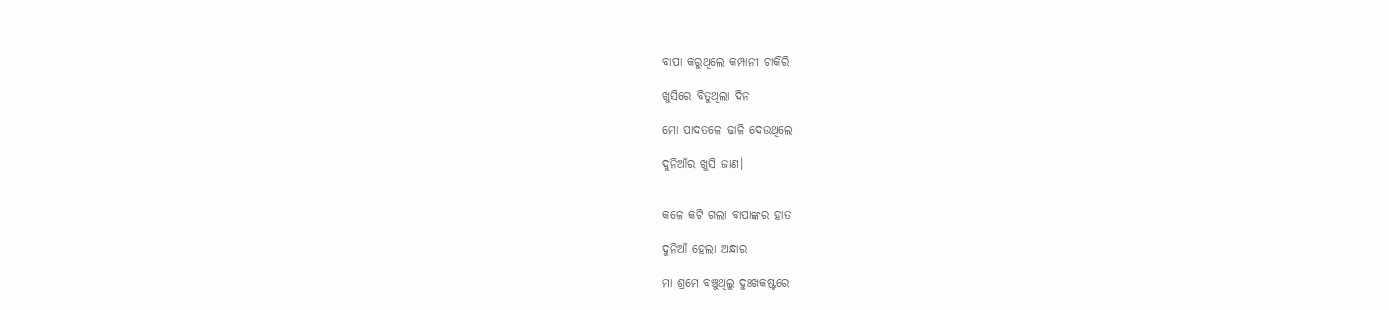ବାପା କରୁଥିଲେ କମ୍ପାନୀ ଚାକିରି

ଖୁସିରେ ବିତୁଥିଲା ଦିନ

ମୋ ପାଦତଳେ ଢାଳି ଦେଉଥିଲେ

ଦୁନିଆଁର ଖୁସି ଜାଣ।


କଳେ କଟି ଗଲା ବାପାଙ୍କର ହାତ

ଦୁନିଆଁ ହେଲା ଅନ୍ଧାର

ମା ଶ୍ରମେ ବଞ୍ଚୁଥିଲୁ ଦୁଃଖକଷ୍ଟରେ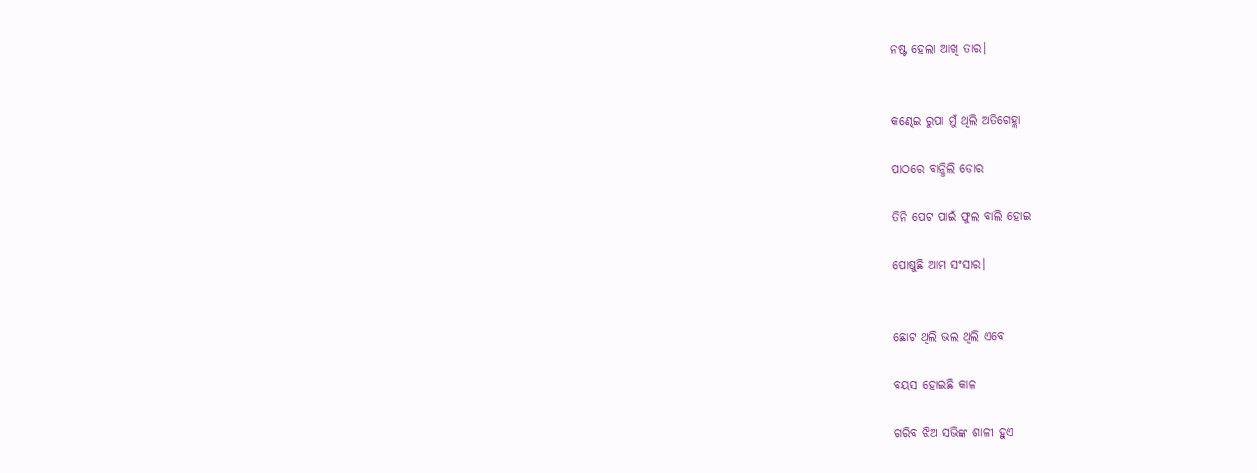ନଷ୍ଟ ହେଲା ଆଖି ତାର।


କଣ୍ଢେଇ ରୁପା ମୁଁ ଥିଲି ଅତିଗେହ୍ଲା

ପାଠରେ ବାନ୍ଧିଲି ଡୋର

ତିନି ପେଟ ପାଇଁ ଫୁଲ ବାଲି ହୋଇ

ପୋଷୁଛି ଆମ ସଂସାର।


ଛୋଟ ଥିଲି ଭଲ ଥିଲି ଏବେ

ବୟସ ହୋଇଛି କାଳ

ଗରିବ ଝିଅ ସଭିଙ୍କ ଶାଳୀ ହୁଏ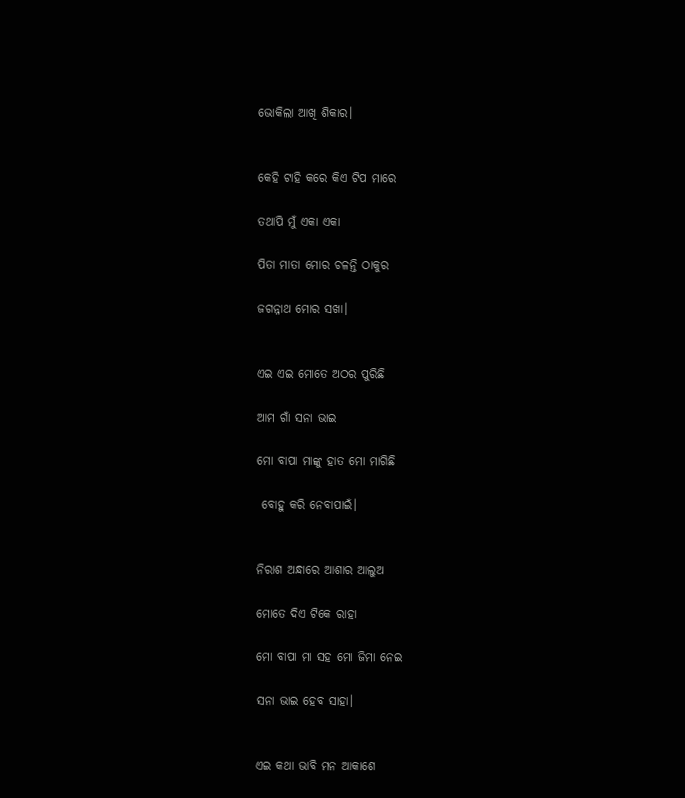ଭୋକିଲା ଆଖି ଶିକାର।


କେହି ଟାହି କରେ କିଏ ଟିପ ମାରେ

ତଥାପି ମୁଁ ଏକା ଏକା

ପିତା ମାତା ମୋର ଚଳନ୍ତି ଠାକୁର

ଜଗନ୍ନାଥ ମୋର ସଖା।


ଏଇ ଏଇ ମୋତେ ଅଠର ପୁରିଛି

ଆମ ଗାଁ ସନା ଭାଇ

ମୋ ବାପା ମାଙ୍କୁ ହାତ ମୋ ମାଗିଛି

 ବୋହୁ କରି ନେବାପାଇଁ।


ନିରାଶ ଅନ୍ଧାରେ ଆଶାର ଆଲୁଅ

ମୋତେ ଦିଏ ଟିକେ ରାହା

ମୋ ବାପା ମା ସହ ମୋ ଜିମା ନେଇ

ସନା ଭାଇ ହେବ ସାହା।


ଏଇ କଥା ଭାବି ମନ ଆକାଶେ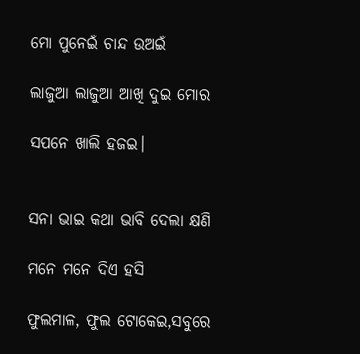ମୋ ପୁନେଇଁ ଚାନ୍ଦ ଉଅଇଁ

ଲାଜୁଆ ଲାଜୁଆ ଆଖି ଦୁଇ ମୋର

ସପନେ ଖାଲି ହଜଇ।


ସନା ଭାଇ କଥା ଭାବି ଦେଲା କ୍ଷଣି

ମନେ ମନେ ଦିଏ ହସି

ଫୁଲମାଳ, ଫୁଲ ଟୋକେଇ,ସବୁରେ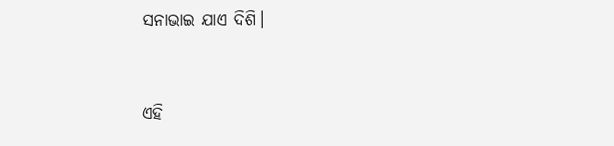ସନାଭାଇ ଯାଏ ଦିଶି।



ଏହି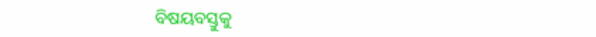ବିଷୟବସ୍ତୁକୁ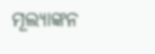ମୂଲ୍ୟାଙ୍କନ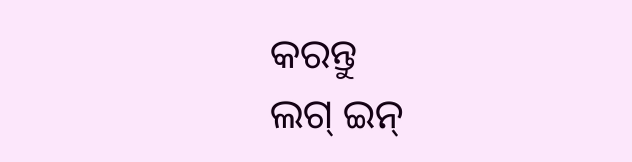କରନ୍ତୁ
ଲଗ୍ ଇନ୍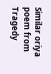Similar oriya poem from Tragedy